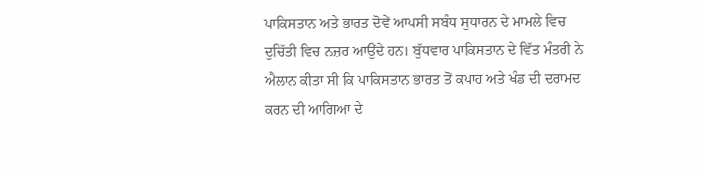ਪਾਕਿਸਤਾਨ ਅਤੇ ਭਾਰਤ ਦੋਵੇਂ ਆਪਸੀ ਸਬੰਧ ਸੁਧਾਰਨ ਦੇ ਮਾਮਲੇ ਵਿਚ ਦੁਚਿੱਤੀ ਵਿਚ ਨਜ਼ਰ ਆਉਂਦੇ ਹਨ। ਬੁੱਧਵਾਰ ਪਾਕਿਸਤਾਨ ਦੇ ਵਿੱਤ ਮੰਤਰੀ ਨੇ ਐਲਾਨ ਕੀਤਾ ਸੀ ਕਿ ਪਾਕਿਸਤਾਨ ਭਾਰਤ ਤੋਂ ਕਪਾਹ ਅਤੇ ਖੰਡ ਦੀ ਦਰਾਮਦ ਕਰਨ ਦੀ ਆਗਿਆ ਦੇ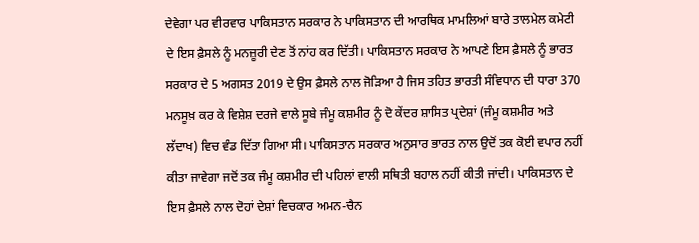ਦੇਵੇਗਾ ਪਰ ਵੀਰਵਾਰ ਪਾਕਿਸਤਾਨ ਸਰਕਾਰ ਨੇ ਪਾਕਿਸਤਾਨ ਦੀ ਆਰਥਿਕ ਮਾਮਲਿਆਂ ਬਾਰੇ ਤਾਲਮੇਲ ਕਮੇਟੀ ਦੇ ਇਸ ਫ਼ੈਸਲੇ ਨੂੰ ਮਨਜ਼ੂਰੀ ਦੇਣ ਤੋਂ ਨਾਂਹ ਕਰ ਦਿੱਤੀ। ਪਾਕਿਸਤਾਨ ਸਰਕਾਰ ਨੇ ਆਪਣੇ ਇਸ ਫ਼ੈਸਲੇ ਨੂੰ ਭਾਰਤ ਸਰਕਾਰ ਦੇ 5 ਅਗਸਤ 2019 ਦੇ ਉਸ ਫ਼ੈਸਲੇ ਨਾਲ ਜੋੜਿਆ ਹੈ ਜਿਸ ਤਹਿਤ ਭਾਰਤੀ ਸੰਵਿਧਾਨ ਦੀ ਧਾਰਾ 370 ਮਨਸੂਖ਼ ਕਰ ਕੇ ਵਿਸ਼ੇਸ਼ ਦਰਜੇ ਵਾਲੇ ਸੂਬੇ ਜੰਮੂ ਕਸ਼ਮੀਰ ਨੂੰ ਦੋ ਕੇਂਦਰ ਸ਼ਾਸਿਤ ਪ੍ਰਦੇਸ਼ਾਂ (ਜੰਮੂ ਕਸ਼ਮੀਰ ਅਤੇ ਲੱਦਾਖ) ਵਿਚ ਵੰਡ ਦਿੱਤਾ ਗਿਆ ਸੀ। ਪਾਕਿਸਤਾਨ ਸਰਕਾਰ ਅਨੁਸਾਰ ਭਾਰਤ ਨਾਲ ਉਦੋਂ ਤਕ ਕੋਈ ਵਪਾਰ ਨਹੀਂ ਕੀਤਾ ਜਾਵੇਗਾ ਜਦੋਂ ਤਕ ਜੰਮੂ ਕਸ਼ਮੀਰ ਦੀ ਪਹਿਲਾਂ ਵਾਲੀ ਸਥਿਤੀ ਬਹਾਲ ਨਹੀਂ ਕੀਤੀ ਜਾਂਦੀ। ਪਾਕਿਸਤਾਨ ਦੇ ਇਸ ਫ਼ੈਸਲੇ ਨਾਲ ਦੋਹਾਂ ਦੇਸ਼ਾਂ ਵਿਚਕਾਰ ਅਮਨ-ਚੈਨ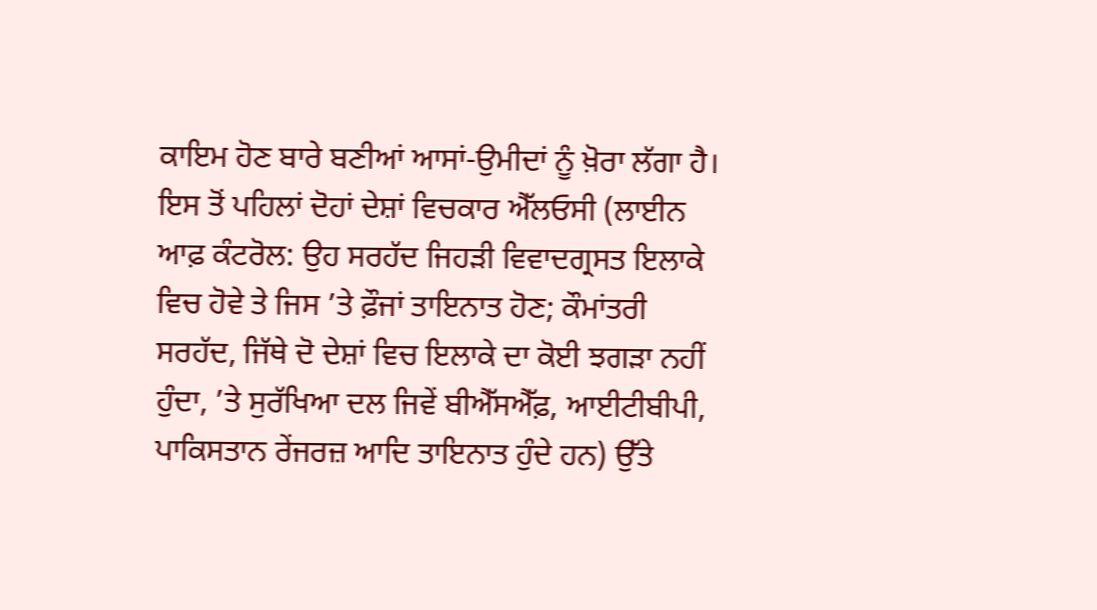ਕਾਇਮ ਹੋਣ ਬਾਰੇ ਬਣੀਆਂ ਆਸਾਂ-ਉਮੀਦਾਂ ਨੂੰ ਖ਼ੋਰਾ ਲੱਗਾ ਹੈ। ਇਸ ਤੋਂ ਪਹਿਲਾਂ ਦੋਹਾਂ ਦੇਸ਼ਾਂ ਵਿਚਕਾਰ ਐੱਲਓਸੀ (ਲਾਈਨ ਆਫ਼ ਕੰਟਰੋਲ: ਉਹ ਸਰਹੱਦ ਜਿਹੜੀ ਵਿਵਾਦਗ੍ਰਸਤ ਇਲਾਕੇ ਵਿਚ ਹੋਵੇ ਤੇ ਜਿਸ ’ਤੇ ਫ਼ੌਜਾਂ ਤਾਇਨਾਤ ਹੋਣ; ਕੌਮਾਂਤਰੀ ਸਰਹੱਦ, ਜਿੱਥੇ ਦੋ ਦੇਸ਼ਾਂ ਵਿਚ ਇਲਾਕੇ ਦਾ ਕੋਈ ਝਗੜਾ ਨਹੀਂ ਹੁੰਦਾ, ’ਤੇ ਸੁਰੱਖਿਆ ਦਲ ਜਿਵੇਂ ਬੀਐੱਸਐੱਫ਼, ਆਈਟੀਬੀਪੀ, ਪਾਕਿਸਤਾਨ ਰੇਂਜਰਜ਼ ਆਦਿ ਤਾਇਨਾਤ ਹੁੰਦੇ ਹਨ) ਉੱਤੇ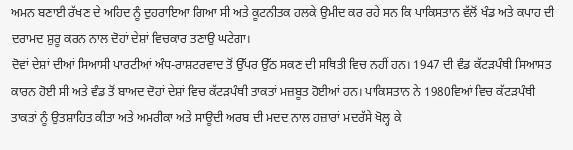ਅਮਨ ਬਣਾਈ ਰੱਖਣ ਦੇ ਅਹਿਦ ਨੂੰ ਦੁਹਰਾਇਆ ਗਿਆ ਸੀ ਅਤੇ ਕੂਟਨੀਤਕ ਹਲਕੇ ਉਮੀਦ ਕਰ ਰਹੇ ਸਨ ਕਿ ਪਾਕਿਸਤਾਨ ਵੱਲੋਂ ਖੰਡ ਅਤੇ ਕਪਾਹ ਦੀ ਦਰਾਮਦ ਸ਼ੁਰੂ ਕਰਨ ਨਾਲ ਦੋਹਾਂ ਦੇਸ਼ਾਂ ਵਿਚਕਾਰ ਤਣਾਉ ਘਟੇਗਾ।
ਦੋਵਾਂ ਦੇਸ਼ਾਂ ਦੀਆਂ ਸਿਆਸੀ ਪਾਰਟੀਆਂ ਅੰਧ-ਰਾਸ਼ਟਰਵਾਦ ਤੋਂ ਉੱਪਰ ਉੱਠ ਸਕਣ ਦੀ ਸਥਿਤੀ ਵਿਚ ਨਹੀਂ ਹਨ। 1947 ਦੀ ਵੰਡ ਕੱਟੜਪੰਥੀ ਸਿਆਸਤ ਕਾਰਨ ਹੋਈ ਸੀ ਅਤੇ ਵੰਡ ਤੋਂ ਬਾਅਦ ਦੋਹਾਂ ਦੇਸ਼ਾਂ ਵਿਚ ਕੱਟੜਪੰਥੀ ਤਾਕਤਾਂ ਮਜ਼ਬੂਤ ਹੋਈਆਂ ਹਨ। ਪਾਕਿਸਤਾਨ ਨੇ 1980ਵਿਆਂ ਵਿਚ ਕੱਟੜਪੰਥੀ ਤਾਕਤਾਂ ਨੂੰ ਉਤਸ਼ਾਹਿਤ ਕੀਤਾ ਅਤੇ ਅਮਰੀਕਾ ਅਤੇ ਸਾਊਦੀ ਅਰਬ ਦੀ ਮਦਦ ਨਾਲ ਹਜ਼ਾਰਾਂ ਮਦਰੱਸੇ ਖੋਲ੍ਹ ਕੇ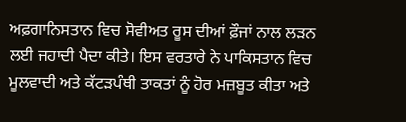ਅਫ਼ਗਾਨਿਸਤਾਨ ਵਿਚ ਸੋਵੀਅਤ ਰੂਸ ਦੀਆਂ ਫ਼ੌਜਾਂ ਨਾਲ ਲੜਨ ਲਈ ਜਹਾਦੀ ਪੈਦਾ ਕੀਤੇ। ਇਸ ਵਰਤਾਰੇ ਨੇ ਪਾਕਿਸਤਾਨ ਵਿਚ ਮੂਲਵਾਦੀ ਅਤੇ ਕੱਟੜਪੰਥੀ ਤਾਕਤਾਂ ਨੂੰ ਹੋਰ ਮਜ਼ਬੂਤ ਕੀਤਾ ਅਤੇ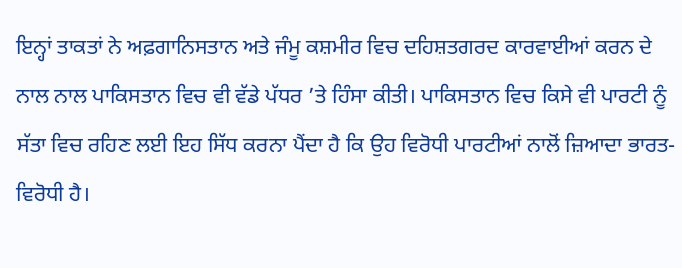ਇਨ੍ਹਾਂ ਤਾਕਤਾਂ ਨੇ ਅਫ਼ਗਾਨਿਸਤਾਨ ਅਤੇ ਜੰਮੂ ਕਸ਼ਮੀਰ ਵਿਚ ਦਹਿਸ਼ਤਗਰਦ ਕਾਰਵਾਈਆਂ ਕਰਨ ਦੇ ਨਾਲ ਨਾਲ ਪਾਕਿਸਤਾਨ ਵਿਚ ਵੀ ਵੱਡੇ ਪੱਧਰ ’ਤੇ ਹਿੰਸਾ ਕੀਤੀ। ਪਾਕਿਸਤਾਨ ਵਿਚ ਕਿਸੇ ਵੀ ਪਾਰਟੀ ਨੂੰ ਸੱਤਾ ਵਿਚ ਰਹਿਣ ਲਈ ਇਹ ਸਿੱਧ ਕਰਨਾ ਪੈਂਦਾ ਹੈ ਕਿ ਉਹ ਵਿਰੋਧੀ ਪਾਰਟੀਆਂ ਨਾਲੋਂ ਜ਼ਿਆਦਾ ਭਾਰਤ-ਵਿਰੋਧੀ ਹੈ।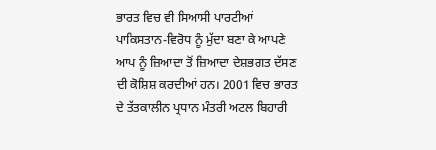ਭਾਰਤ ਵਿਚ ਵੀ ਸਿਆਸੀ ਪਾਰਟੀਆਂ ਪਾਕਿਸਤਾਨ-ਵਿਰੋਧ ਨੂੰ ਮੁੱਦਾ ਬਣਾ ਕੇ ਆਪਣੇ ਆਪ ਨੂੰ ਜ਼ਿਆਦਾ ਤੋਂ ਜ਼ਿਆਦਾ ਦੇਸ਼ਭਗਤ ਦੱਸਣ ਦੀ ਕੋਸ਼ਿਸ਼ ਕਰਦੀਆਂ ਹਨ। 2001 ਵਿਚ ਭਾਰਤ ਦੇ ਤੱਤਕਾਲੀਨ ਪ੍ਰਧਾਨ ਮੰਤਰੀ ਅਟਲ ਬਿਹਾਰੀ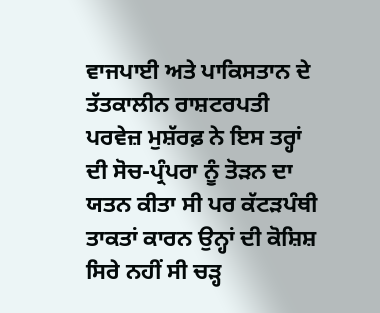ਵਾਜਪਾਈ ਅਤੇ ਪਾਕਿਸਤਾਨ ਦੇ ਤੱਤਕਾਲੀਨ ਰਾਸ਼ਟਰਪਤੀ ਪਰਵੇਜ਼ ਮੁਸ਼ੱਰਫ਼ ਨੇ ਇਸ ਤਰ੍ਹਾਂ ਦੀ ਸੋਚ-ਪ੍ਰੰਪਰਾ ਨੂੰ ਤੋੜਨ ਦਾ ਯਤਨ ਕੀਤਾ ਸੀ ਪਰ ਕੱਟੜਪੰਥੀ ਤਾਕਤਾਂ ਕਾਰਨ ਉਨ੍ਹਾਂ ਦੀ ਕੋਸ਼ਿਸ਼ ਸਿਰੇ ਨਹੀਂ ਸੀ ਚੜ੍ਹ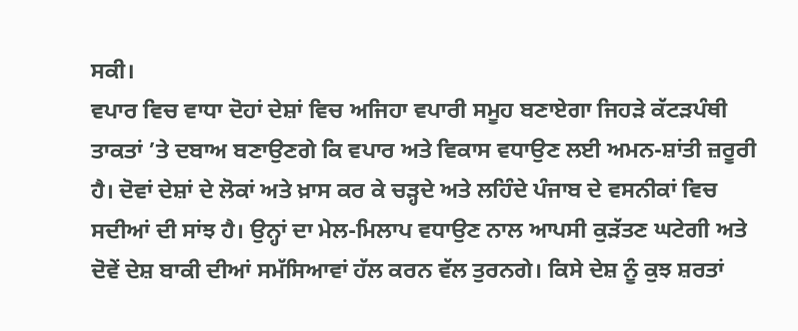ਸਕੀ।
ਵਪਾਰ ਵਿਚ ਵਾਧਾ ਦੋਹਾਂ ਦੇਸ਼ਾਂ ਵਿਚ ਅਜਿਹਾ ਵਪਾਰੀ ਸਮੂਹ ਬਣਾਏਗਾ ਜਿਹੜੇ ਕੱਟੜਪੰਥੀ ਤਾਕਤਾਂ ’ਤੇ ਦਬਾਅ ਬਣਾਉਣਗੇ ਕਿ ਵਪਾਰ ਅਤੇ ਵਿਕਾਸ ਵਧਾਉਣ ਲਈ ਅਮਨ-ਸ਼ਾਂਤੀ ਜ਼ਰੂਰੀ ਹੈ। ਦੋਵਾਂ ਦੇਸ਼ਾਂ ਦੇ ਲੋਕਾਂ ਅਤੇ ਖ਼ਾਸ ਕਰ ਕੇ ਚੜ੍ਹਦੇ ਅਤੇ ਲਹਿੰਦੇ ਪੰਜਾਬ ਦੇ ਵਸਨੀਕਾਂ ਵਿਚ ਸਦੀਆਂ ਦੀ ਸਾਂਝ ਹੈ। ਉਨ੍ਹਾਂ ਦਾ ਮੇਲ-ਮਿਲਾਪ ਵਧਾਉਣ ਨਾਲ ਆਪਸੀ ਕੁੜੱਤਣ ਘਟੇਗੀ ਅਤੇ ਦੋਵੇਂ ਦੇਸ਼ ਬਾਕੀ ਦੀਆਂ ਸਮੱਸਿਆਵਾਂ ਹੱਲ ਕਰਨ ਵੱਲ ਤੁਰਨਗੇ। ਕਿਸੇ ਦੇਸ਼ ਨੂੰ ਕੁਝ ਸ਼ਰਤਾਂ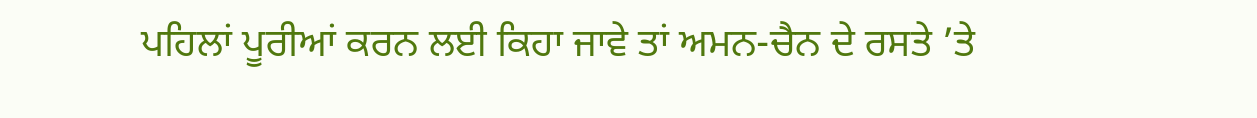ਪਹਿਲਾਂ ਪੂਰੀਆਂ ਕਰਨ ਲਈ ਕਿਹਾ ਜਾਵੇ ਤਾਂ ਅਮਨ-ਚੈਨ ਦੇ ਰਸਤੇ ’ਤੇ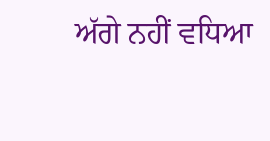ਅੱਗੇ ਨਹੀਂ ਵਧਿਆ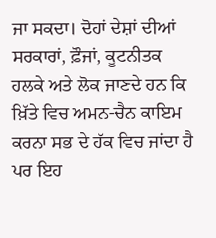ਜਾ ਸਕਦਾ। ਦੋਹਾਂ ਦੇਸ਼ਾਂ ਦੀਆਂ ਸਰਕਾਰਾਂ, ਫ਼ੌਜਾਂ, ਕੂਟਨੀਤਕ ਹਲਕੇ ਅਤੇ ਲੋਕ ਜਾਣਦੇ ਹਨ ਕਿ ਖ਼ਿੱਤੇ ਵਿਚ ਅਮਨ-ਚੈਨ ਕਾਇਮ ਕਰਨਾ ਸਭ ਦੇ ਹੱਕ ਵਿਚ ਜਾਂਦਾ ਹੈ ਪਰ ਇਹ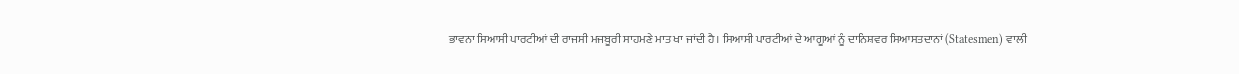ਭਾਵਨਾ ਸਿਆਸੀ ਪਾਰਟੀਆਂ ਦੀ ਰਾਜਸੀ ਮਜਬੂਰੀ ਸਾਹਮਣੇ ਮਾਤ ਖਾ ਜਾਂਦੀ ਹੈ। ਸਿਆਸੀ ਪਾਰਟੀਆਂ ਦੇ ਆਗੂਆਂ ਨੂੰ ਦਾਨਿਸ਼ਵਰ ਸਿਆਸਤਦਾਨਾਂ (Statesmen) ਵਾਲੀ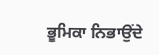ਭੂਮਿਕਾ ਨਿਭਾਉਂਦੇ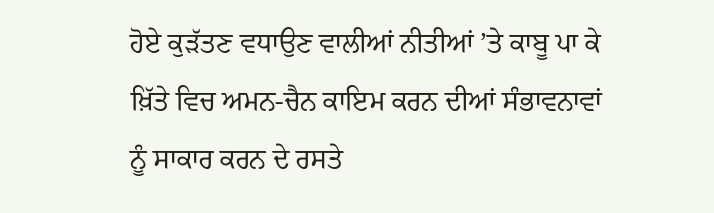ਹੋਏ ਕੁੜੱਤਣ ਵਧਾਉਣ ਵਾਲੀਆਂ ਨੀਤੀਆਂ ’ਤੇ ਕਾਬੂ ਪਾ ਕੇ ਖ਼ਿੱਤੇ ਵਿਚ ਅਮਨ-ਚੈਨ ਕਾਇਮ ਕਰਨ ਦੀਆਂ ਸੰਭਾਵਨਾਵਾਂ ਨੂੰ ਸਾਕਾਰ ਕਰਨ ਦੇ ਰਸਤੇ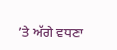’ਤੇ ਅੱਗੇ ਵਧਣਾ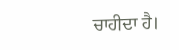ਚਾਹੀਦਾ ਹੈ।